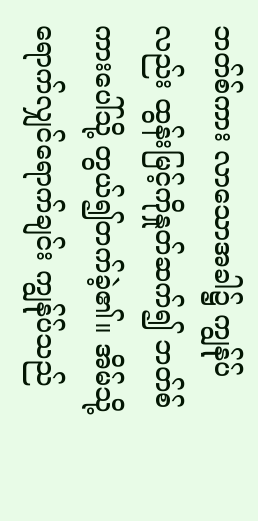ဘတ်စ်ကား လာသောအခါ၌ ကျွန်ုပ်လည်း ထွန်းမြင့်ကိုနှုတ်ဆက်၍ ဘတ်စ်ကားပေါ်သို့ တွယ်၍တက်ခဲ့၏။ အိမ်သို့ရောက်လျှင်ရောက်ချင်း ကျွန်ုပ်သည်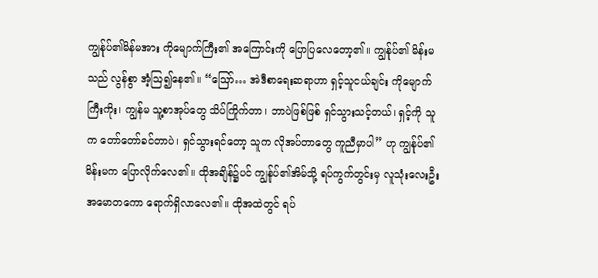ကျွန်ုပ်၏မိန်မအား ကိုမျောက်ကြီး၏ အကြောင်းကို ပြောပြလေတော့၏။ ကျွန်ုပ်၏ မိန်းမသည် လွန်စွာ အံ့ဩ၍နေ၏။ “ဪ… အဲဒီစာရေးဆရာဟာ ရှင့်သူငယ်ချင်း ကိုမျောက်ကြီးကိုး၊ ကျွန်မ သူ့စာအုပ်တွေ သိပ်ကြိုက်တာ၊ ဘာပဲဖြစ်ဖြစ် ရှင်သွားသင့်တယ်၊ ရှင့်ကို သူက တော်တော်ခင်တာပဲ၊ ရှင်သွားရင်တော့ သူက လိုအပ်တာတွေ ကူညီမှာပါ” ဟု ကျွန်ုပ်၏မိန်းမက ပြောလိုက်လေ၏။ ထိုအချိန်၌ပင် ကျွန်ုပ်၏အိမ်သို့ ရပ်ကွက်တွင်းမှ လူသုံးလေးဦး အမောတကော ရောက်ရှိလာလေ၏။ ထိုအထဲတွင် ရပ်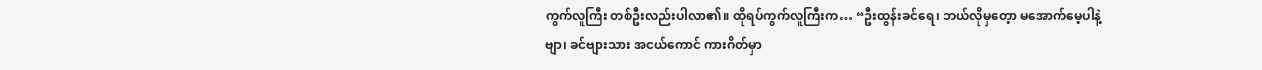ကွက်လူကြီး တစ်ဦးလည်းပါလာ၏။ ထိုရပ်ကွက်လူကြီးက… “ဦးထွန်းခင်ရေ၊ ဘယ်လိုမှတေ့ာ မအောက်မေ့ပါနဲ့ဗျာ၊ ခင်ဗျားသား အငယ်ကောင် ကားဂိတ်မှာ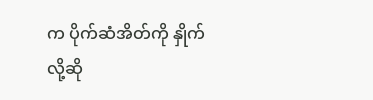က ပိုက်ဆံအိတ်ကို နှိုက်လို့ဆို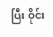ပြီး ဝိုင်း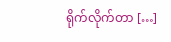ရိုက်လိုက်တာ […]